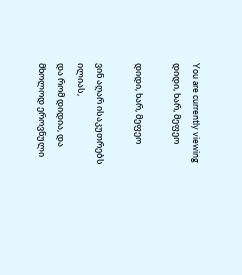You are currently viewing დიდი, ხარ, მეფეო

დიდი, ხარ, მეფეო

ვინ აღარ ისაკუთრებს ილიას,
და რომ დიდია, და მხოლოდ ეროვნული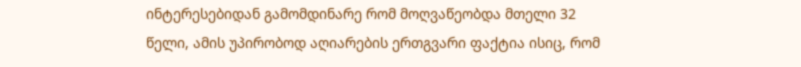ინტერესებიდან გამომდინარე რომ მოღვაწეობდა მთელი 32 წელი, ამის უპირობოდ აღიარების ერთგვარი ფაქტია ისიც, რომ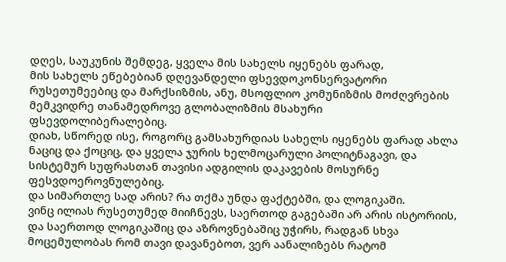დღეს, საუკუნის შემდეგ, ყველა მის სახელს იყენებს ფარად,
მის სახელს ეწებებიან დღევანდელი ფსევდოკონსერვატორი რუსეთუმეებიც და მარქსიზმის, ანუ, მსოფლიო კომუნიზმის მოძღვრების მემკვიდრე თანამედროვე გლობალიზმის მსახური ფსევდოლიბერალებიც.
დიახ, სწორედ ისე, როგორც გამსახურდიას სახელს იყენებს ფარად ახლა ნაციც და ქოციც, და ყველა ჯურის ხელმოცარული პოლიტნაგავი, და სისტემურ სუფრასთან თავისი ადგილის დაკავების მოსურნე ფესვდოეროვნულებიც.
და სიმართლე სად არის? რა თქმა უნდა ფაქტებში, და ლოგიკაში.
ვინც ილიას რუსეთუმედ მიიჩნევს, საერთოდ გაგებაში არ არის ისტორიის, და საერთოდ ლოგიკაშიც და აზროვნებაშიც უჭირს, რადგან სხვა მოცემულობას რომ თავი დავანებოთ, ვერ აანალიზებს რატომ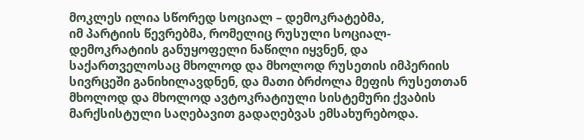მოკლეს ილია სწორედ სოციალ – დემოკრატებმა,
იმ პარტიის წევრებმა, რომელიც რუსული სოციალ- დემოკრატიის განუყოფელი ნაწილი იყვნენ, და საქართველოსაც მხოლოდ და მხოლოდ რუსეთის იმპერიის სივრცეში განიხილავდნენ, და მათი ბრძოლა მეფის რუსეთთან მხოლოდ და მხოლოდ ავტოკრატიული სისტემური ქვაბის მარქსისტული საღებავით გადაღებვას ემსახურებოდა.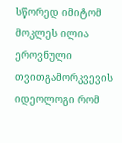სწორედ იმიტომ მოკლეს ილია ეროვნული თვითგამორკვევის იდეოლოგი რომ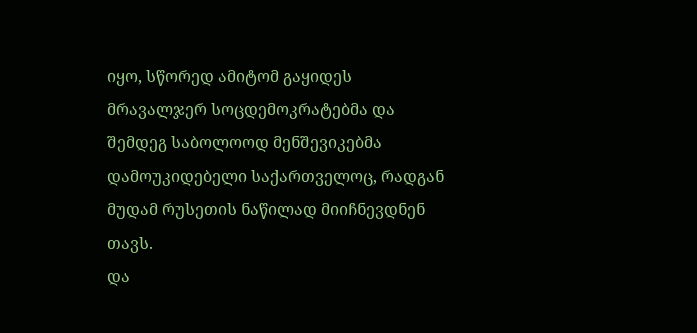იყო, სწორედ ამიტომ გაყიდეს მრავალჯერ სოცდემოკრატებმა და შემდეგ საბოლოოდ მენშევიკებმა დამოუკიდებელი საქართველოც, რადგან მუდამ რუსეთის ნაწილად მიიჩნევდნენ თავს.
და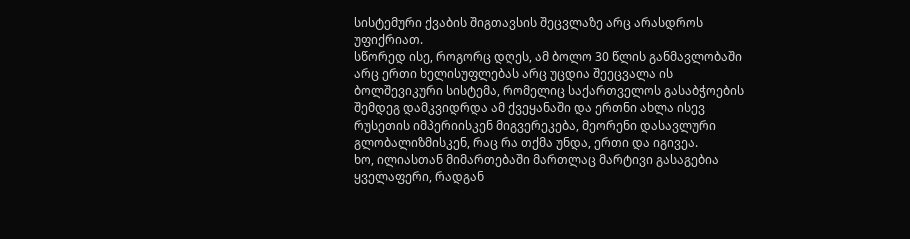სისტემური ქვაბის შიგთავსის შეცვლაზე არც არასდროს უფიქრიათ.
სწორედ ისე, როგორც დღეს, ამ ბოლო 30 წლის განმავლობაში არც ერთი ხელისუფლებას არც უცდია შეეცვალა ის ბოლშევიკური სისტემა, რომელიც საქართველოს გასაბჭოების შემდეგ დამკვიდრდა ამ ქვეყანაში და ერთნი ახლა ისევ რუსეთის იმპერიისკენ მიგვერეკება, მეორენი დასავლური გლობალიზმისკენ, რაც რა თქმა უნდა, ერთი და იგივეა.
ხო, ილიასთან მიმართებაში მართლაც მარტივი გასაგებია ყველაფერი, რადგან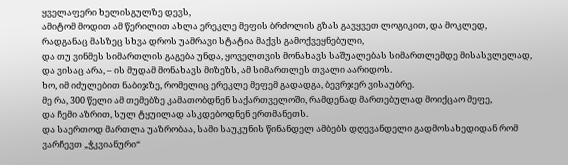ყველაფერი ხელისგულზე დევს,
ამიტომ მოდით ამ წერილით ახლა ერეკლე მეფის ბრძოლის გზას გავყვეთ ლოგიკით, და მოკლედ, რადგანაც მასზეც სხვა დროს უამრავი სტატია მაქვს გამოქვეყნებული,
და თუ ვინმეს სიმართლის გაგება უნდა, ყოველთვის მონახავს საშუალებას სიმართლემდე მისასვლელად, და ვისაც არა, – ის მუდამ მონახავს მიზეზს, ამ სიმართლეს თვალი აარიდოს.
ხო, იმ იძულებით ნაბიჯზე, რომელიც ერეკლე მეფემ გადადგა, ბევრჯერ ვისაუბრე.
მე რა, 300 წელი ამ თემებზე კამათობდნენ საქართველოში, რამდენად მართებულად მოიქცაო მეფე,
და ჩემი აზრით, სულ ტყუილად ასკდებოდნენ ერთმანეთს.
და საერთოდ მართლა უაზრობაა, სამი საუკუნის წინანდელ ამბებს დღევანდელი გადმოსახედიდან რომ ვარჩევთ „ჭკვიანური“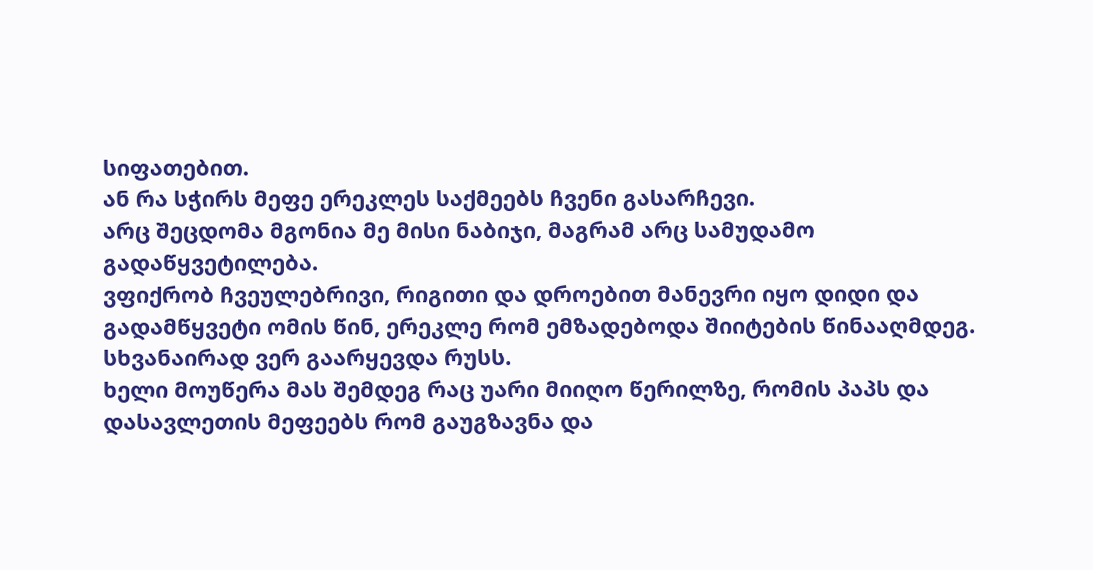სიფათებით.
ან რა სჭირს მეფე ერეკლეს საქმეებს ჩვენი გასარჩევი.
არც შეცდომა მგონია მე მისი ნაბიჯი, მაგრამ არც სამუდამო გადაწყვეტილება.
ვფიქრობ ჩვეულებრივი, რიგითი და დროებით მანევრი იყო დიდი და გადამწყვეტი ომის წინ, ერეკლე რომ ემზადებოდა შიიტების წინააღმდეგ.
სხვანაირად ვერ გაარყევდა რუსს.
ხელი მოუწერა მას შემდეგ რაც უარი მიიღო წერილზე, რომის პაპს და დასავლეთის მეფეებს რომ გაუგზავნა და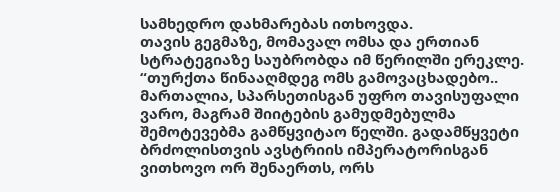სამხედრო დახმარებას ითხოვდა.
თავის გეგმაზე, მომავალ ომსა და ერთიან სტრატეგიაზე საუბრობდა იმ წერილში ერეკლე.
“თურქთა წინააღმდეგ ომს გამოვაცხადებო.. მართალია, სპარსეთისგან უფრო თავისუფალი ვარო, მაგრამ შიიტების გამუდმებულმა შემოტევებმა გამწყვიტაო წელში. გადამწყვეტი ბრძოლისთვის ავსტრიის იმპერატორისგან ვითხოვო ორ შენაერთს, ორს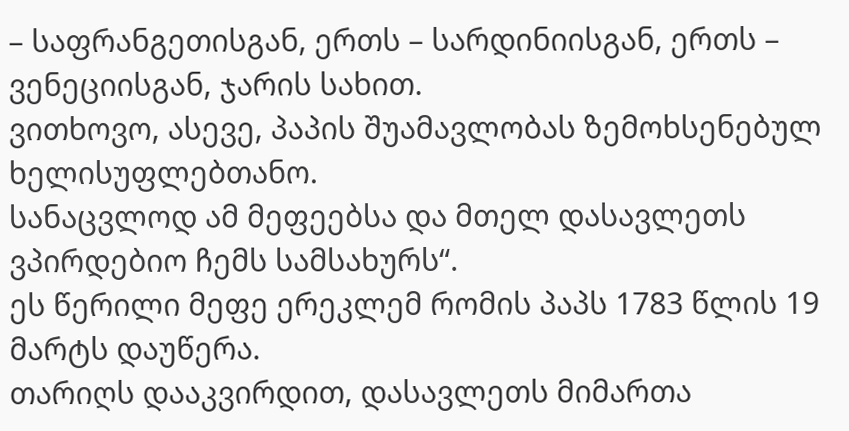– საფრანგეთისგან, ერთს – სარდინიისგან, ერთს – ვენეციისგან, ჯარის სახით.
ვითხოვო, ასევე, პაპის შუამავლობას ზემოხსენებულ ხელისუფლებთანო.
სანაცვლოდ ამ მეფეებსა და მთელ დასავლეთს ვპირდებიო ჩემს სამსახურს“.
ეს წერილი მეფე ერეკლემ რომის პაპს 1783 წლის 19 მარტს დაუწერა.
თარიღს დააკვირდით, დასავლეთს მიმართა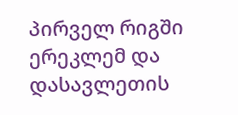პირველ რიგში ერეკლემ და დასავლეთის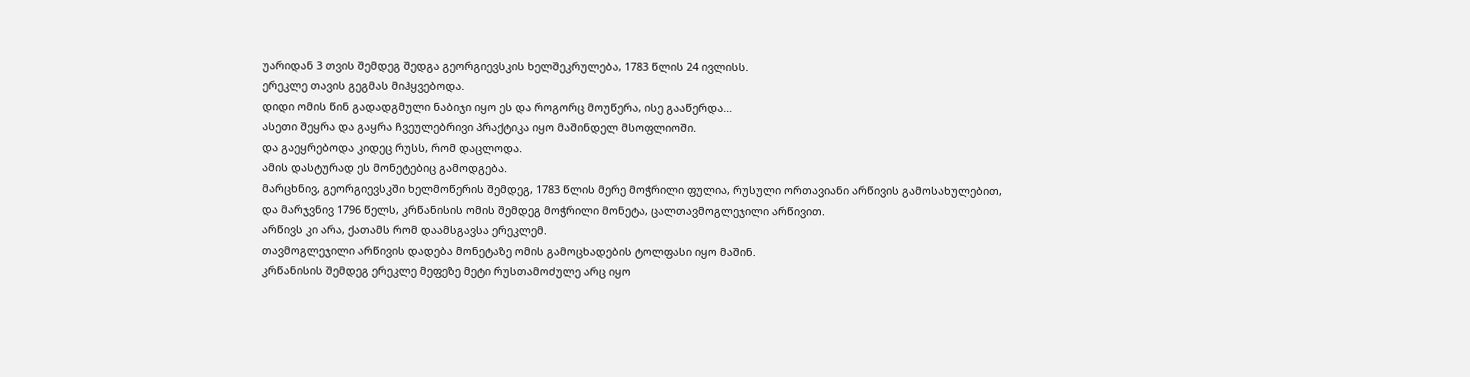უარიდან 3 თვის შემდეგ შედგა გეორგიევსკის ხელშეკრულება, 1783 წლის 24 ივლისს.
ერეკლე თავის გეგმას მიჰყვებოდა.
დიდი ომის წინ გადადგმული ნაბიჯი იყო ეს და როგორც მოუწერა, ისე გააწერდა…
ასეთი შეყრა და გაყრა ჩვეულებრივი პრაქტიკა იყო მაშინდელ მსოფლიოში.
და გაეყრებოდა კიდეც რუსს, რომ დაცლოდა.
ამის დასტურად ეს მონეტებიც გამოდგება.
მარცხნივ, გეორგიევსკში ხელმოწერის შემდეგ, 1783 წლის მერე მოჭრილი ფულია, რუსული ორთავიანი არწივის გამოსახულებით,
და მარჯვნივ 1796 წელს, კრწანისის ომის შემდეგ მოჭრილი მონეტა, ცალთავმოგლეჯილი არწივით.
არწივს კი არა, ქათამს რომ დაამსგავსა ერეკლემ.
თავმოგლეჯილი არწივის დადება მონეტაზე ომის გამოცხადების ტოლფასი იყო მაშინ.
კრწანისის შემდეგ ერეკლე მეფეზე მეტი რუსთამოძულე არც იყო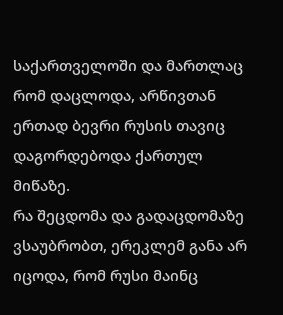საქართველოში და მართლაც რომ დაცლოდა, არწივთან ერთად ბევრი რუსის თავიც დაგორდებოდა ქართულ მიწაზე.
რა შეცდომა და გადაცდომაზე ვსაუბრობთ, ერეკლემ განა არ იცოდა, რომ რუსი მაინც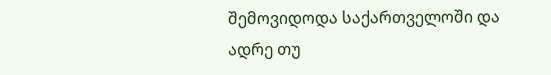შემოვიდოდა საქართველოში და ადრე თუ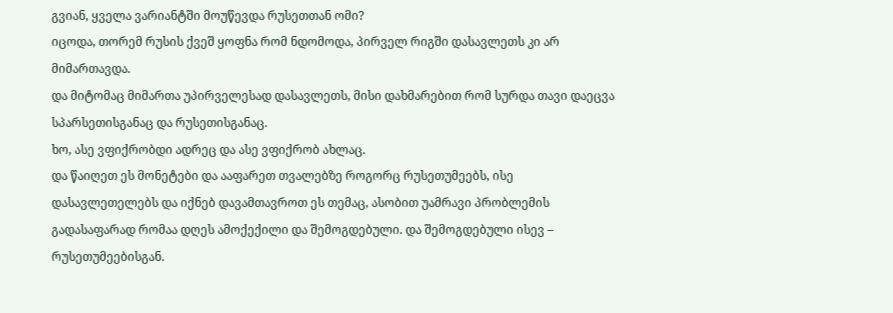გვიან, ყველა ვარიანტში მოუწევდა რუსეთთან ომი?
იცოდა, თორემ რუსის ქვეშ ყოფნა რომ ნდომოდა, პირველ რიგში დასავლეთს კი არ მიმართავდა.
და მიტომაც მიმართა უპირველესად დასავლეთს, მისი დახმარებით რომ სურდა თავი დაეცვა სპარსეთისგანაც და რუსეთისგანაც.
ხო, ასე ვფიქრობდი ადრეც და ასე ვფიქრობ ახლაც.
და წაიღეთ ეს მონეტები და ააფარეთ თვალებზე როგორც რუსეთუმეებს, ისე დასავლეთელებს და იქნებ დავამთავროთ ეს თემაც, ასობით უამრავი პრობლემის გადასაფარად რომაა დღეს ამოქექილი და შემოგდებული. და შემოგდებული ისევ – რუსეთუმეებისგან.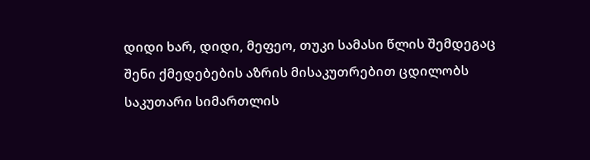დიდი ხარ, დიდი, მეფეო, თუკი სამასი წლის შემდეგაც შენი ქმედებების აზრის მისაკუთრებით ცდილობს საკუთარი სიმართლის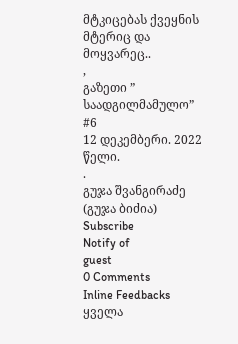მტკიცებას ქვეყნის მტერიც და მოყვარეც..
,
გაზეთი ” საადგილმამულო” #6
12 დეკემბერი. 2022 წელი.
.
გუჯა შვანგირაძე (გუჯა ბიძია)
Subscribe
Notify of
guest
0 Comments
Inline Feedbacks
ყველა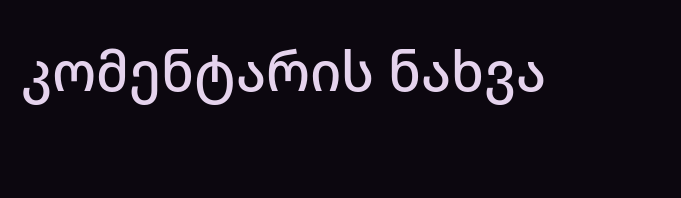კომენტარის ნახვა